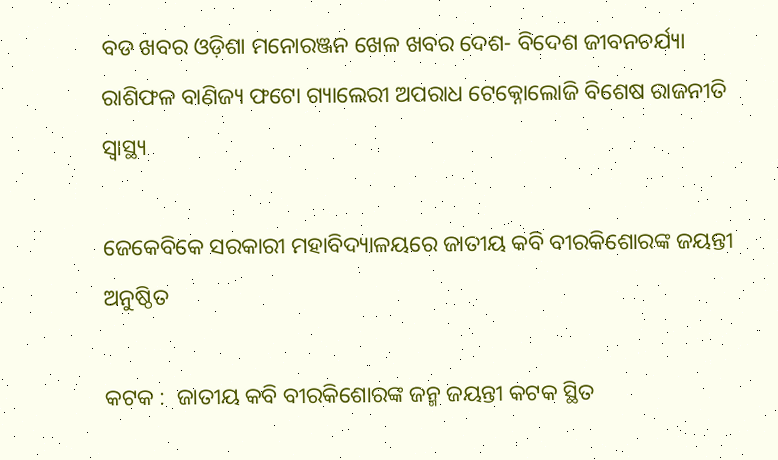ବଡ ଖବର ଓଡ଼ିଶା ମନୋରଞ୍ଜନ ଖେଳ ଖବର ଦେଶ- ବିଦେଶ ଜୀବନଚର୍ଯ୍ୟା ରାଶିଫଳ ବାଣିଜ୍ୟ ଫଟୋ ଗ୍ୟାଲେରୀ ଅପରାଧ ଟେକ୍ନୋଲୋଜି ବିଶେଷ ରାଜନୀତି ସ୍ଵାସ୍ଥ୍ୟ

ଜେକେବିକେ ସରକାରୀ ମହାବିଦ୍ୟାଳୟରେ ଜାତୀୟ କବି ବୀରକିଶୋରଙ୍କ ଜୟନ୍ତୀ ଅନୁଷ୍ଠିତ

କଟକ :  ଜାତୀୟ କବି ବୀରକିଶୋରଙ୍କ ଜନ୍ମ ଜୟନ୍ତୀ କଟକ ସ୍ଥିତ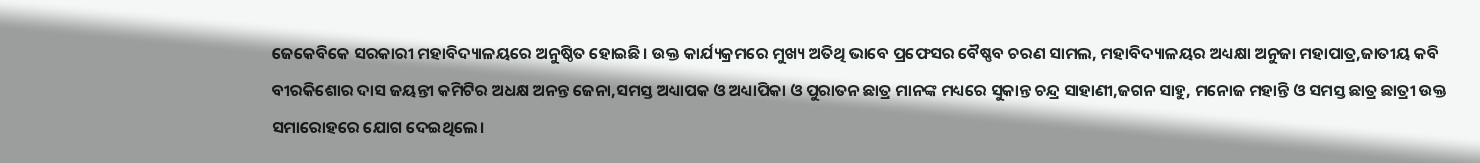ଜେକେବିକେ ସରକାରୀ ମହାବିଦ୍ୟାଳୟରେ ଅନୁଷ୍ଠିତ ହୋଇଛି। ଉକ୍ତ କାର୍ଯ୍ୟକ୍ରମରେ ମୁଖ୍ୟ ଅତିଥି ଭାବେ ପ୍ରଫେସର ବୈଷ୍ଣବ ଚରଣ ସାମଲ, ମହାବିଦ୍ୟାଳୟର ଅଧ୍ୟକ୍ଷା ଅନୁଜା ମହାପାତ୍ର,ଜାତୀୟ କବି ବୀରକିଶୋର ଦାସ ଜୟନ୍ତୀ କମିଟିର ଅଧକ୍ଷ ଅନନ୍ତ ଜେନା,ସମସ୍ତ ଅଧ୍ୟାପକ ଓ ଅଧ୍ୟାପିକା ଓ ପୁରାତନ ଛାତ୍ର ମାନଙ୍କ ମଧ୍ୟରେ ସୁକାନ୍ତ ଚନ୍ଦ୍ର ସାହାଣୀ,ଜଗନ ସାହୁ, ମନୋଜ ମହାନ୍ତି ଓ ସମସ୍ତ ଛାତ୍ର ଛାତ୍ରୀ ଉକ୍ତ ସମାରୋହରେ ଯୋଗ ଦେଇଥିଲେ।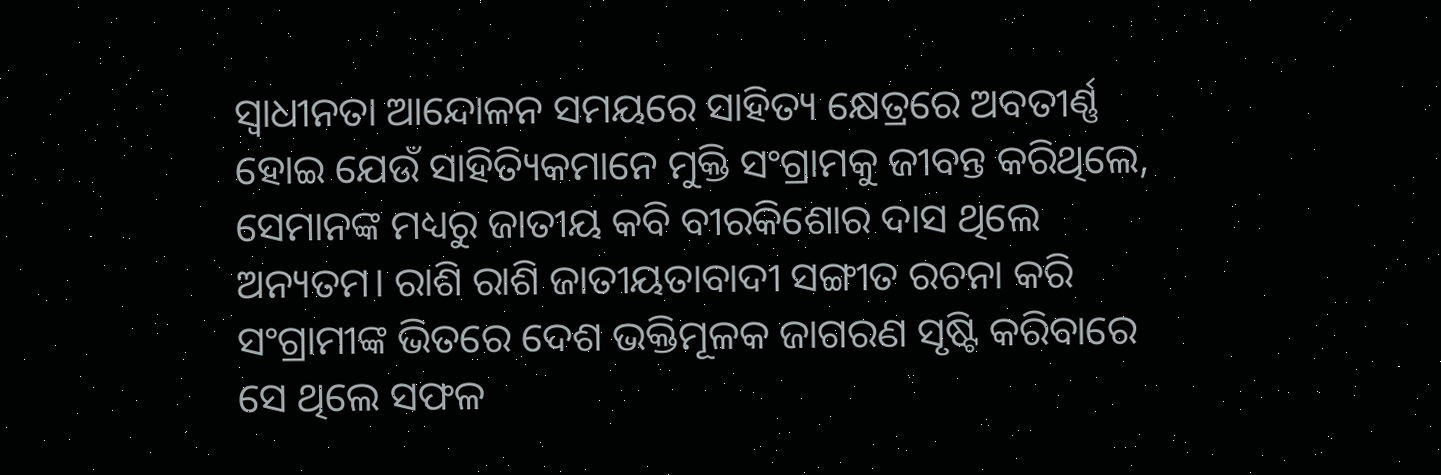ସ୍ୱାଧୀନତା ଆନ୍ଦୋଳନ ସମୟରେ ସାହିତ୍ୟ କ୍ଷେତ୍ରରେ ଅବତୀର୍ଣ୍ଣ ହୋଇ ଯେଉଁ ସାହିତ୍ୟିକମାନେ ମୁକ୍ତି ସଂଗ୍ରାମକୁ ଜୀବନ୍ତ କରିଥିଲେ, ସେମାନଙ୍କ ମଧ୍ୟରୁ ଜାତୀୟ କବି ବୀରକିଶୋର ଦାସ ଥିଲେ ଅନ୍ୟତମ। ରାଶି ରାଶି ଜାତୀୟତାବାଦୀ ସଙ୍ଗୀତ ରଚନା କରି ସଂଗ୍ରାମୀଙ୍କ ଭିତରେ ଦେଶ ଭକ୍ତିମୂଳକ ଜାଗରଣ ସୃଷ୍ଟି କରିବାରେ ସେ ଥିଲେ ସଫଳ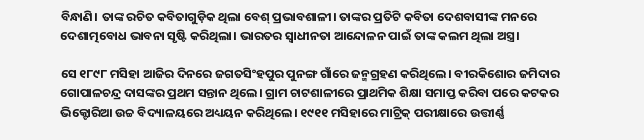ବିନ୍ଧାଣି। ତାଙ୍କ ରଚିତ କବିତାଗୁଡ଼ିକ ଥିଲା ବେଶ୍‌ ପ୍ରଭାବଶାଳୀ। ତାଙ୍କର ପ୍ରତିଟି କବିତା ଦେଶବାସୀଙ୍କ ମନରେ ଦେଶାତ୍ମବୋଧ ଭାବନା ସୃଷ୍ଟି କରିଥିଲା। ଭାରତର ସ୍ବାଧୀନତା ଆନ୍ଦୋଳନ ପାଇଁ ତାଙ୍କ କଲମ ଥିଲା ଅସ୍ତ୍ର।

ସେ ୧୮୯୮ ମସିହା ଆଜିର ଦିନରେ ଜଗତସିଂହପୁର ପୁନଙ୍ଗ ଗାଁରେ ଜନ୍ମଗ୍ରହଣ କରିଥିଲେ। ବୀରକିଶୋର ଜମିଦାର ଗୋପାଳଚନ୍ଦ୍ର ଦାସଙ୍କର ପ୍ରଥମ ସନ୍ତାନ ଥିଲେ। ଗ୍ରାମ ଚାଟଶାଳୀରେ ପ୍ରାଥମିକ ଶିକ୍ଷା ସମାପ୍ତ କରିବା ପରେ କଟକର ଭିକ୍ଟୋରିଆ ଉଚ୍ଚ ବିଦ୍ୟାଳୟରେ ଅଧ୍ୟୟନ କରିଥିଲେ। ୧୯୧୧ ମସିହାରେ ମାଟ୍ରିକ୍‌ ପରୀକ୍ଷାରେ ଉତ୍ତୀର୍ଣ୍ଣ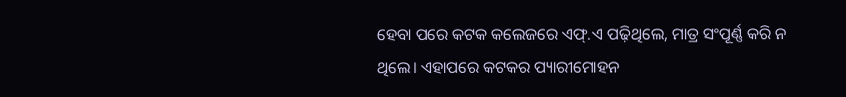ହେବା ପରେ କଟକ କଲେଜରେ ଏଫ୍‌.ଏ ପଢ଼ିଥିଲେ, ମାତ୍ର ସଂପୂର୍ଣ୍ଣ କରି ନ ଥିଲେ। ଏହାପରେ କଟକର ପ୍ୟାରୀମୋହନ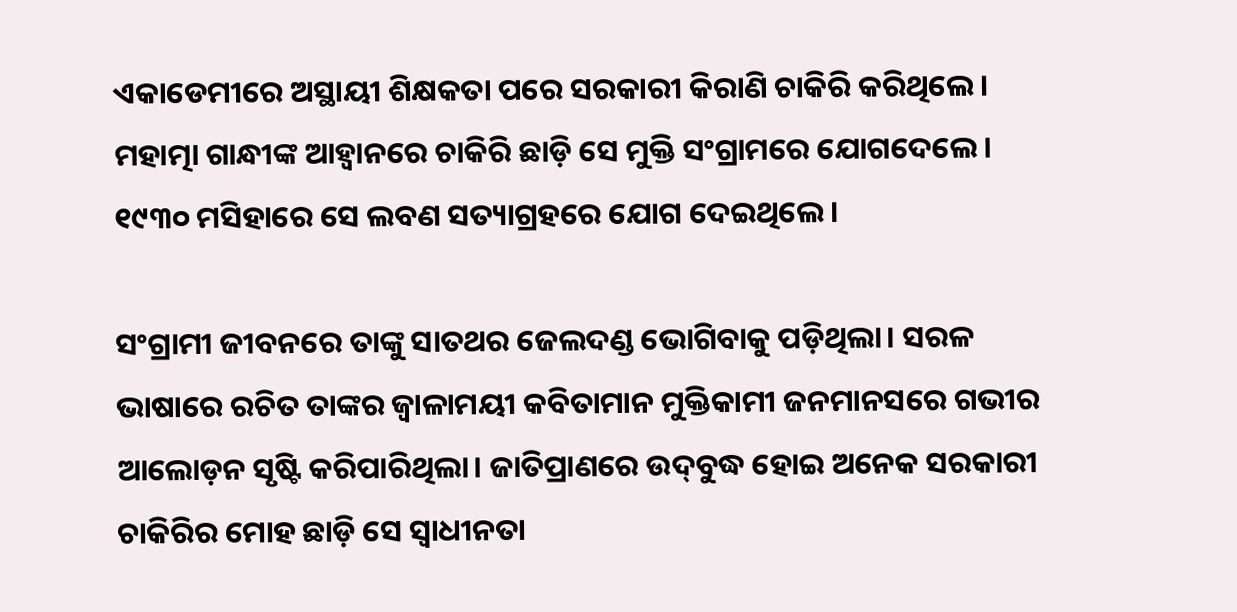ଏକାଡେମୀରେ ଅସ୍ଥାୟୀ ଶିକ୍ଷକତା ପରେ ସରକାରୀ କିରାଣି ଚାକିରି କରିଥିଲେ। ମହାତ୍ମା ଗାନ୍ଧୀଙ୍କ ଆହ୍ବାନରେ ଚାକିରି ଛାଡ଼ି ସେ ମୁକ୍ତି ସଂଗ୍ରାମରେ ଯୋଗଦେଲେ। ୧୯୩୦ ମସିହାରେ ସେ ଲବଣ ସତ୍ୟାଗ୍ରହରେ ଯୋଗ ଦେଇଥିଲେ।

ସଂଗ୍ରାମୀ ଜୀବନରେ ତାଙ୍କୁ ସାତଥର ଜେଲଦଣ୍ଡ ଭୋଗିବାକୁ ପଡ଼ିଥିଲା। ସରଳ ଭାଷାରେ ରଚିତ ତାଙ୍କର ଜ୍ୱାଳାମୟୀ କବିତାମାନ ମୁକ୍ତିକାମୀ ଜନମାନସରେ ଗଭୀର ଆଲୋଡ଼ନ ସୃଷ୍ଟି କରିପାରିଥିଲା। ଜାତିପ୍ରାଣରେ ଉଦ୍‌ବୁଦ୍ଧ ହୋଇ ଅନେକ ସରକାରୀ ଚାକିରିର ମୋହ ଛାଡ଼ି ସେ ସ୍ୱାଧୀନତା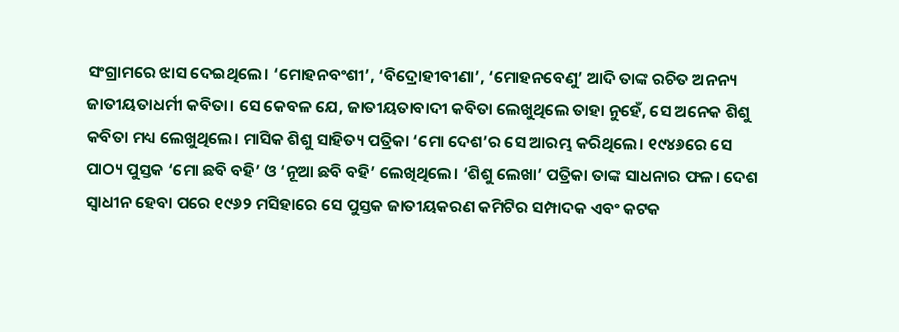ସଂଗ୍ରାମରେ ଝାସ ଦେଇଥିଲେ। ‘ମୋହନବଂଶୀ’, ‘ବିଦ୍ରୋହୀବୀଣା’, ‘ମୋହନବେଣୁ’ ଆଦି ତାଙ୍କ ରଚିତ ଅନନ୍ୟ ଜାତୀୟତାଧର୍ମୀ କବିତା। ସେ କେବଳ ଯେ, ଜାତୀୟତାବାଦୀ କବିତା ଲେଖୁଥିଲେ ତାହା ନୁହେଁ, ସେ ଅନେକ ଶିଶୁ କବିତା ମଧ୍ୟ ଲେଖୁଥିଲେ। ମାସିକ ଶିଶୁ ସାହିତ୍ୟ ପତ୍ରିକା ‘ମୋ ଦେଶ’ର ସେ ଆରମ୍ଭ କରିଥିଲେ। ୧୯୪୬ରେ ସେ ପାଠ୍ୟ ପୁସ୍ତକ ‘ମୋ ଛବି ବହି’ ଓ ‘ନୂଆ ଛବି ବହି’ ଲେଖିଥିଲେ। ‘ଶିଶୁ ଲେଖା’ ପତ୍ରିକା ତାଙ୍କ ସାଧନାର ଫଳ। ଦେଶ ସ୍ବାଧୀନ ହେବା ପରେ ୧୯୬୨ ମସିହାରେ ସେ ପୁସ୍ତକ ଜାତୀୟକରଣ କମିଟିର ସମ୍ପାଦକ ଏବଂ କଟକ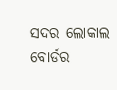ସଦର ଲୋକାଲ ବୋର୍ଡର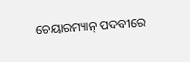ଚେୟାରମ୍ୟାନ୍‌ ପଦବୀରେ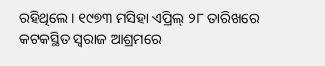ରହିଥିଲେ। ୧୯୭୩ ମସିହା ଏପ୍ରିଲ୍‌ ୨୮ ତାରିଖରେ କଟକସ୍ଥିତ ସ୍ବରାଜ ଆଶ୍ରମରେ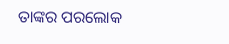ତାଙ୍କର ପରଲୋକ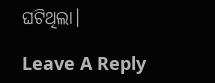ଘଟିଥିଲା।

Leave A Reply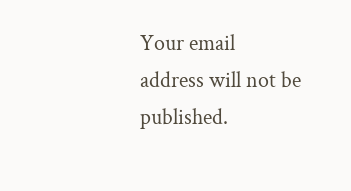Your email address will not be published.